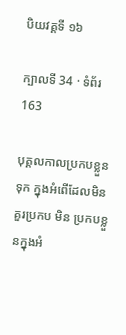បិយវគ្គទី ១៦

ក្បាលទី 34 · ទំព័រ 163

បុគ្គលកាលប្រកបខ្លួនទុក ក្នុងអំពើដែលមិនគួរប្រកប មិន ប្រកបខ្លួនក្នុងអំ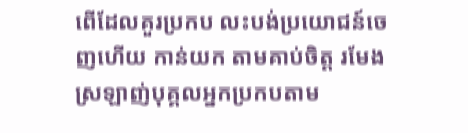ពើដែលគួរប្រកប លះបង់ប្រយោជន៍ចេញហើយ កាន់យក តាមគាប់ចិត្ត រមែងស្រឡាញ់បុគ្គលអ្នកប្រកបតាម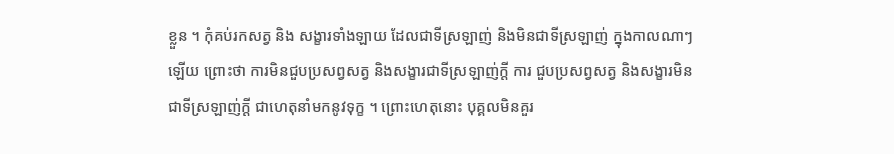ខ្លួន ។ កុំគប់រកសត្វ និង សង្ខារទាំងឡាយ ដែលជាទីស្រឡាញ់ និងមិនជាទីស្រឡាញ់ ក្នុងកាលណាៗ ឡើយ ព្រោះថា ការមិនជួបប្រសព្វសត្វ និងសង្ខារជាទីស្រឡាញ់ក្តី ការ ជួបប្រសព្វសត្វ និងសង្ខារមិនជាទីស្រឡាញ់ក្តី ជាហេតុនាំមកនូវទុក្ខ ។ ព្រោះហេតុនោះ បុគ្គលមិនគួរ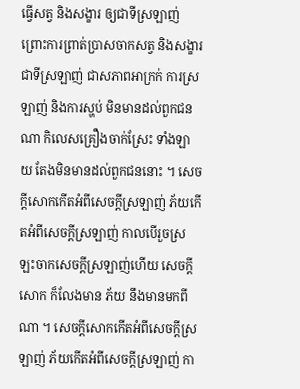ធ្វើសត្វ និងសង្ខារ ឲ្យជាទីស្រឡាញ់ ព្រោះការព្រាត់ប្រាសចាកសត្វ និងសង្ខារ ជាទីស្រឡាញ់ ជាសភាពអាក្រក់ ការស្រឡាញ់ និងការស្ហប់ មិនមានដល់ពួកជនណា កិលេសគ្រឿងចាក់ស្រែះ ទាំងឡាយ តែងមិនមានដល់ពួកជននោះ ។ សេចក្តីសោកកើតអំពីសេចក្តីស្រឡាញ់ ភ័យកើតអំពីសេចក្តីស្រឡាញ់ កាលបើរួចស្រឡះចាកសេចក្តីស្រឡាញ់ហើយ សេចក្តីសោក ក៏លែងមាន ភ័យ នឹងមានមកពីណា ។ សេចក្តីសោកកើតអំពីសេចក្តីស្រឡាញ់ ភ័យកើតអំពីសេចក្តីស្រឡាញ់ កា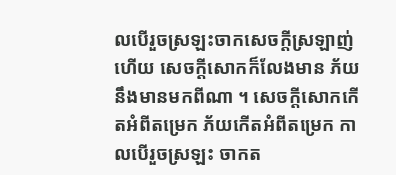លបើរួចស្រឡះចាកសេចក្តីស្រឡាញ់ហើយ សេចក្តីសោកក៏លែងមាន ភ័យនឹងមានមកពីណា ។ សេចក្តីសោកកើតអំពីតម្រេក ភ័យកើតអំពីតម្រេក កាលបើរួចស្រឡះ ចាកត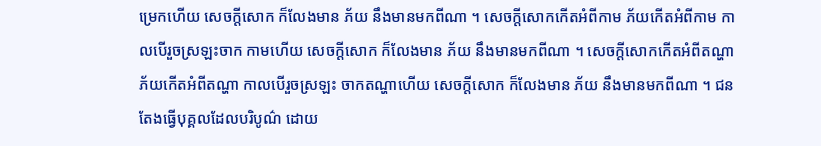ម្រេកហើយ សេចក្តីសោក ក៏លែងមាន ភ័យ នឹងមានមកពីណា ។ សេចក្តីសោកកើតអំពីកាម ភ័យកើតអំពីកាម កាលបើរួចស្រឡះចាក កាមហើយ សេចក្តីសោក ក៏លែងមាន ភ័យ នឹងមានមកពីណា ។ សេចក្តីសោកកើតអំពីតណ្ហា ភ័យកើតអំពីតណ្ហា កាលបើរួចស្រឡះ ចាកតណ្ហាហើយ សេចក្តីសោក ក៏លែងមាន ភ័យ នឹងមានមកពីណា ។ ជន តែងធ្វើបុគ្គលដែលបរិបូណ៌ ដោយ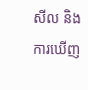សីល និងការឃើញ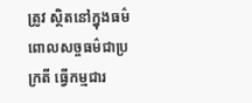ត្រូវ ស្ថិតនៅក្នុងធម៌ ពោលសច្ចធម៌ជាប្រក្រតី ធ្វើកម្មជារ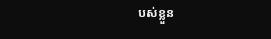បស់ខ្លួន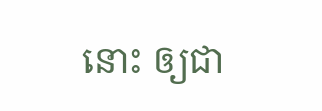នោះ ឲ្យជា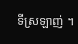ទីស្រឡាញ់ ។